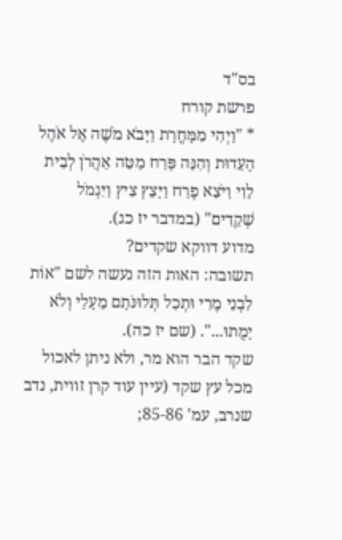בס"ד
פרשת קורח
* "וַיְהִי מִמָּחֳרָת וַיָּבֹא מֹשֶׁה אֶל אֹהֶל הָעֵדוּת וְהִנֵּה פָּרַח מַטֵּה אַהֲרֹן לְבֵית לֵוִי וַיֹּצֵא פֶרַח וַיָּצֵץ צִיץ וַיִּגְמֹל שְׁקֵדִים" (במדבר יז כג).
מדוע דווקא שקדים?
תשובה: האות הזה נעשה לשם "אוֹת לִבְנֵי מֶרִי וּתְכַל תְּלוּנֹּתָם מֵעָלַי וְלֹא יָמֻתוּ...". (שם יז כה).
שקד הבר הוא מר, ולא ניתן לאכול מכל עץ שקד (עיין עוד קרן זווית, נדב שנרב, עמ' 85-86;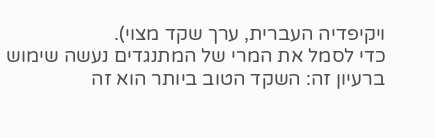ויקיפדיה העברית, ערך שקד מצוי).
כדי לסמל את המרי של המתנגדים נעשה שימוש ברעיון זה: השקד הטוב ביותר הוא זה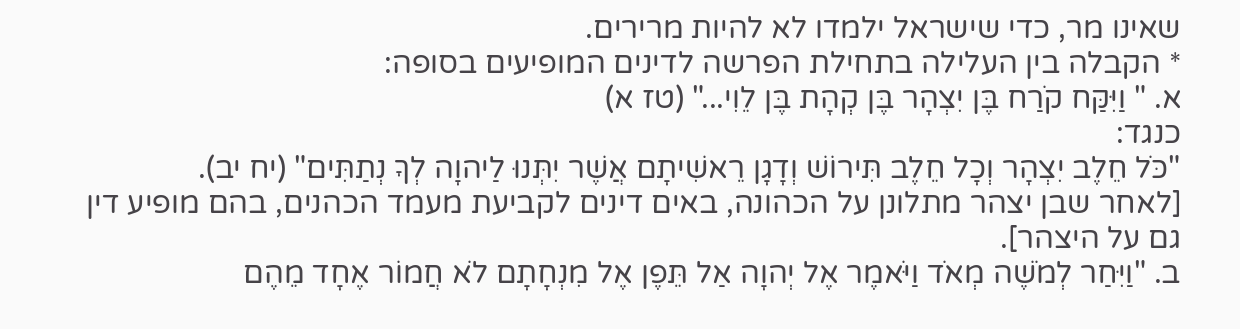שאינו מר, כדי שישראל ילמדו לא להיות מרירים.
* הקבלה בין העלילה בתחילת הפרשה לדינים המופיעים בסופה:
א. " וַיִּקַּח קֹרַח בֶּן יִצְהָר בֶּן קְהָת בֶּן לֵוִי..." (טז א)
כנגד:
"כֹּל חֵלֶב יִצְהָר וְכָל חֵלֶב תִּירוֹשׁ וְדָגָן רֵאשִׁיתָם אֲשֶׁר יִתְּנוּ לַיהוָה לְךָ נְתַתִּים" (יח יב).
[לאחר שבן יצהר מתלונן על הכהונה, באים דינים לקביעת מעמד הכהנים, בהם מופיע דין גם על היצהר].
ב. "וַיִּחַר לְמֹשֶׁה מְאֹד וַיֹּאמֶר אֶל יְהוָה אַל תֵּפֶן אֶל מִנְחָתָם לֹא חֲמוֹר אֶחָד מֵהֶם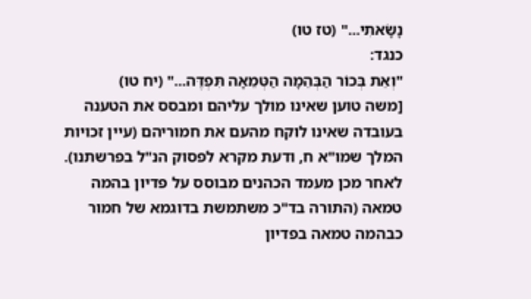נָשָׂאתִי..." (טז טו)
כנגד:
"וְאֵת בְּכוֹר הַבְּהֵמָה הַטְּמֵאָה תִּפְדֶּה..." (יח טו)
[משה טוען שאינו מולך עליהם ומבסס את הטענה בעובדה שאינו לוקח מהעם את חמוריהם (עיין זכויות המלך שמו"א ח, ודעת מקרא לפסוק הנ"ל בפרשתנו). לאחר מכן מעמד הכהנים מבוסס על פדיון בהמה טמאה (התורה בד"כ משתמשת בדוגמא של חמור כבהמה טמאה בפדיון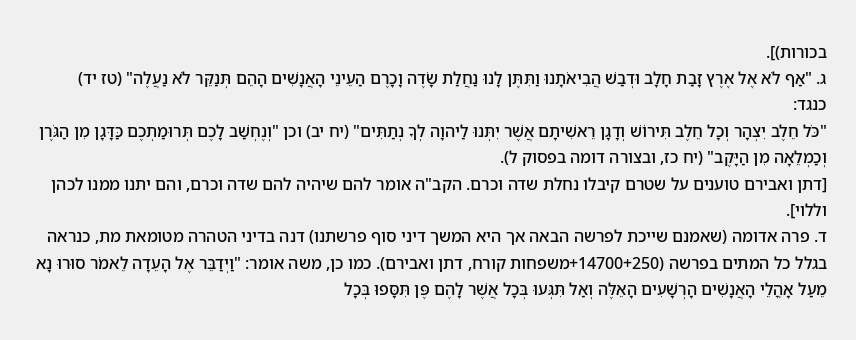בכורות)].
ג. "אַף לֹא אֶל אֶרֶץ זָבַת חָלָב וּדְבַשׁ הֲבִיאֹתָנוּ וַתִּתֶּן לָנוּ נַחֲלַת שָׂדֶה וָכָרֶם הַעֵינֵי הָאֲנָשִׁים הָהֵם תְּנַקֵּר לֹא נַעֲלֶה" (טז יד)
כנגד:
"כֹּל חֵלֶב יִצְהָר וְכָל חֵלֶב תִּירוֹשׁ וְדָגָן רֵאשִׁיתָם אֲשֶׁר יִתְּנוּ לַיהוָה לְךָ נְתַתִּים" (יח יב) וכן "וְנֶחְשַׁב לָכֶם תְּרוּמַתְכֶם כַּדָּגָן מִן הַגֹּרֶן וְכַמְלֵאָה מִן הַיָּקֶב" (יח כז, ובצורה דומה בפסוק ל).
[דתן ואבירם טוענים על שטרם קיבלו נחלת שדה וכרם. הקב"ה אומר להם שיהיה להם שדה וכרם, והם יתנו ממנו לכהן וללוי].
ד. פרה אדומה (שאמנם שייכת לפרשה הבאה אך היא המשך דיני סוף פרשתנו) דנה בדיני הטהרה מטומאת מת, כנראה בגלל כל המתים בפרשה (14700+250+משפחות קורח, דתן ואבירם). כמו כן, משה אומר: "וַיְדַבֵּר אֶל הָעֵדָה לֵאמֹר סוּרוּ נָא מֵעַל אָהֳלֵי הָאֲנָשִׁים הָרְשָׁעִים הָאֵלֶּה וְאַל תִּגְּעוּ בְּכָל אֲשֶׁר לָהֶם פֶּן תִּסָּפוּ בְּכָל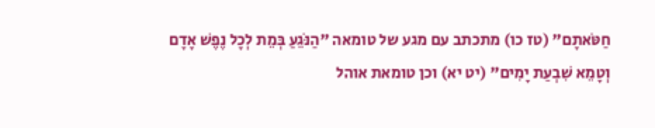חַטֹּאתָם" (טז כו) מתכתב עם מגע של טומאה "הַנֹּגֵעַ בְּמֵת לְכָל נֶפֶשׁ אָדָם וְטָמֵא שִׁבְעַת יָמִים" (יט יא) וכן טומאת אוהל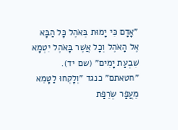"אָדָם כִּי יָמוּת בְּאֹהֶל כָּל הַבָּא אֶל הָאֹהֶל וְכָל אֲשֶׁר בָּאֹהֶל יִטְמָא שִׁבְעַת יָמִים" (שם יד). "חטאתם" כנגד "וְלָקְחוּ לַטָּמֵא מֵעֲפַר שְׂרֵפַת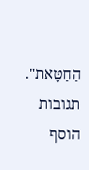הַחַטָּאת".
תגובות
הוסף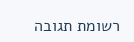רשומת תגובה